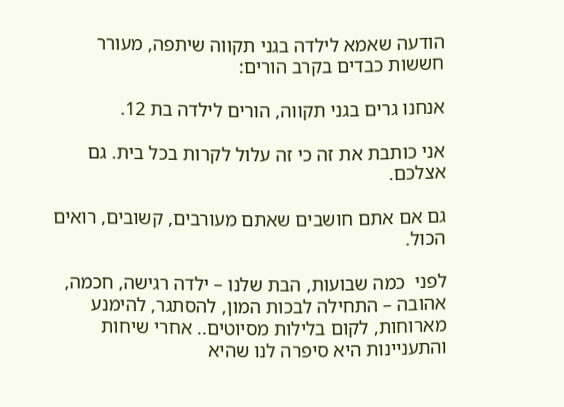הודעה שאמא לילדה בגני תקווה שיתפה, מעורר חששות כבדים בקרב הורים:

אנחנו גרים בגני תקווה, הורים לילדה בת 12.

אני כותבת את זה כי זה עלול לקרות בכל בית. גם אצלכם.

גם אם אתם חושבים שאתם מעורבים, קשובים, רואים הכול.

לפני  כמה שבועות, הבת שלנו – ילדה רגישה, חכמה, אהובה – התחילה לבכות המון, להסתגר, להימנע מארוחות, לקום בלילות מסיוטים.. אחרי שיחות והתעניינות היא סיפרה לנו שהיא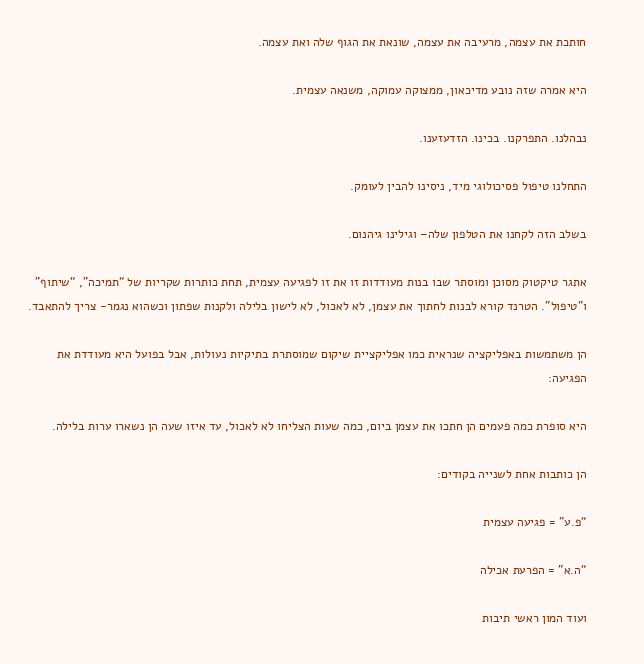חותכת את עצמה, מרעיבה את עצמה, שונאת את הגוף שלה ואת עצמה.

היא אמרה שזה נובע מדיכאון, ממצוקה עמוקה, משנאה עצמית.

נבהלנו. התפרקנו. בכינו. הזדעזענו.

התחלנו טיפול פסיכולוגי מיד, ניסינו להבין לעומק.

בשלב הזה לקחנו את הטלפון שלה– וגילינו גיהנום.

אתגר טיקטוק מסוכן ומוסתר שבו בנות מעודדות זו את זו לפגיעה עצמית, תחת כותרות שקריות של “תמיכה”, “שיתוף” ו”טיפול”. הטרנד קורא לבנות לחתוך את עצמן, לא לאכול, לא לישון בלילה ולקנות שפתון וכשהוא נגמר- צריך להתאבד.

הן משתמשות באפליקציה שנראית כמו אפליקציית שיקום שמוסתרת בתיקיות נעולות, אבל בפועל היא מעודדת את הפגיעה:

היא סופרת כמה פעמים הן חתכו את עצמן ביום, כמה שעות הצליחו לא לאכול, עד איזו שעה הן נשארו ערות בלילה.

הן כותבות אחת לשנייה בקודים:

“פ.ע” = פגיעה עצמית

“ה.א” = הפרעת אכילה

ועוד המון ראשי תיבות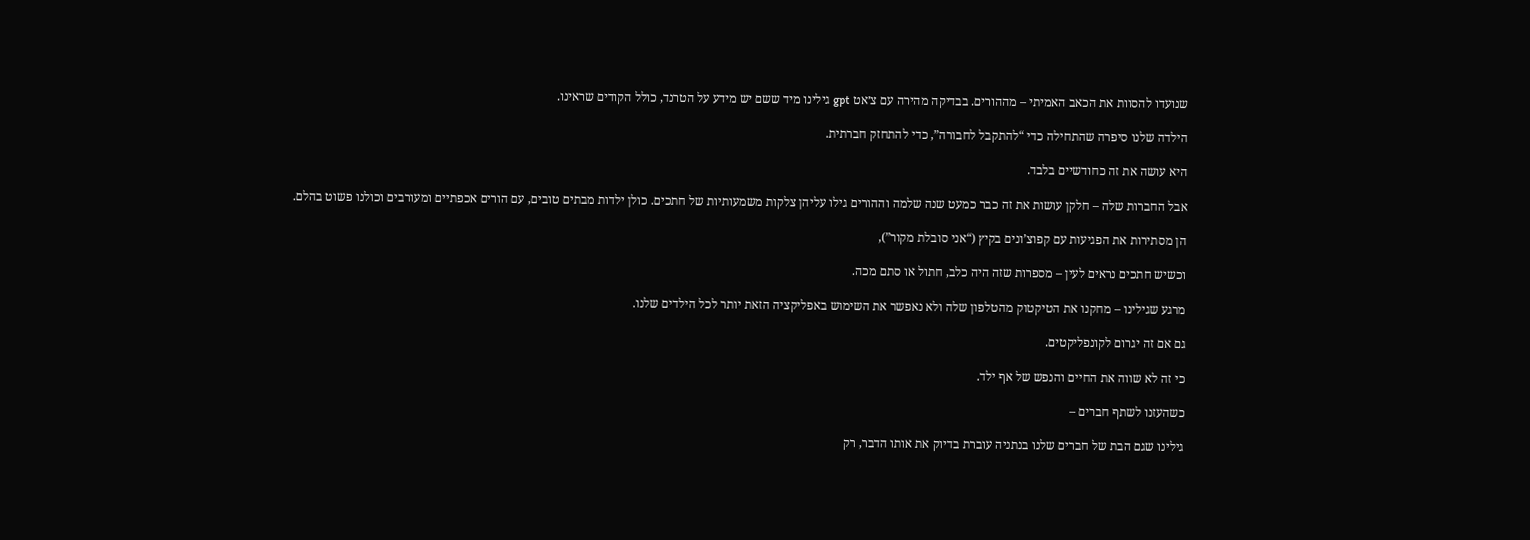שנועדו להסוות את הכאב האמיתי – מההורים. בבדיקה מהירה עם צ׳אט gpt גילינו מיד ששם יש מידע על הטרנד, כולל הקודים שראינו.

הילדה שלנו סיפרה שהתחילה כדי “להתקבל לחבורה”, כדי להתחזק חברתית.

היא עושה את זה כחודשיים בלבד.

אבל החברות שלה – חלקן עושות את זה כבר כמעט שנה שלמה וההורים גילו עליהן צלקות משמעותיות של חתכים. כולן ילדות מבתים טובים, עם הורים אכפתיים ומעורבים וכולנו פשוט בהלם.

הן מסתירות את הפגיעות עם קפוצ’ונים בקיץ (“אני סובלת מקור”),

וכשיש חתכים נראים לעין – מספרות שזה היה כלב, חתול או סתם מכה.

מרגע שגילינו – מחקנו את הטיקטוק מהטלפון שלה ולא נאפשר את השימוש באפליקציה הזאת יותר לכל הילדים שלנו.

גם אם זה יגרום לקונפליקטים.

כי זה לא שווה את החיים והנפש של אף ילד.

כשהעזנו לשתף חברים –

גילינו שגם הבת של חברים שלנו בנתניה עוברת בדיוק את אותו הדבר, רק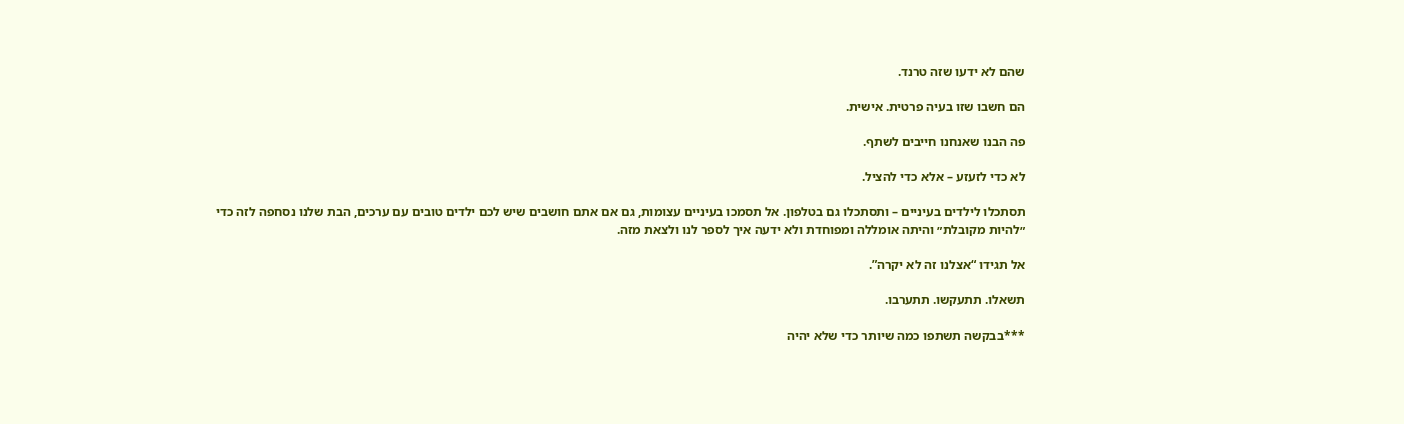שהם לא ידעו שזה טרנד.

הם חשבו שזו בעיה פרטית. אישית.

פה הבנו שאנחנו חייבים לשתף.

לא כדי לזעזע – אלא כדי להציל.

תסתכלו לילדים בעיניים – ותסתכלו גם בטלפון. אל תסמכו בעיניים עצומות, גם אם אתם חושבים שיש לכם ילדים טובים עם ערכים, הבת שלנו נסחפה לזה כדי ״להיות מקובלת״ והיתה אומללה ומפוחדת ולא ידעה איך לספר לנו ולצאת מזה.

אל תגידו “אצלנו זה לא יקרה”.

תשאלו. תתעקשו. תתערבו.

***בבקשה תשתפו כמה שיותר כדי שלא יהיה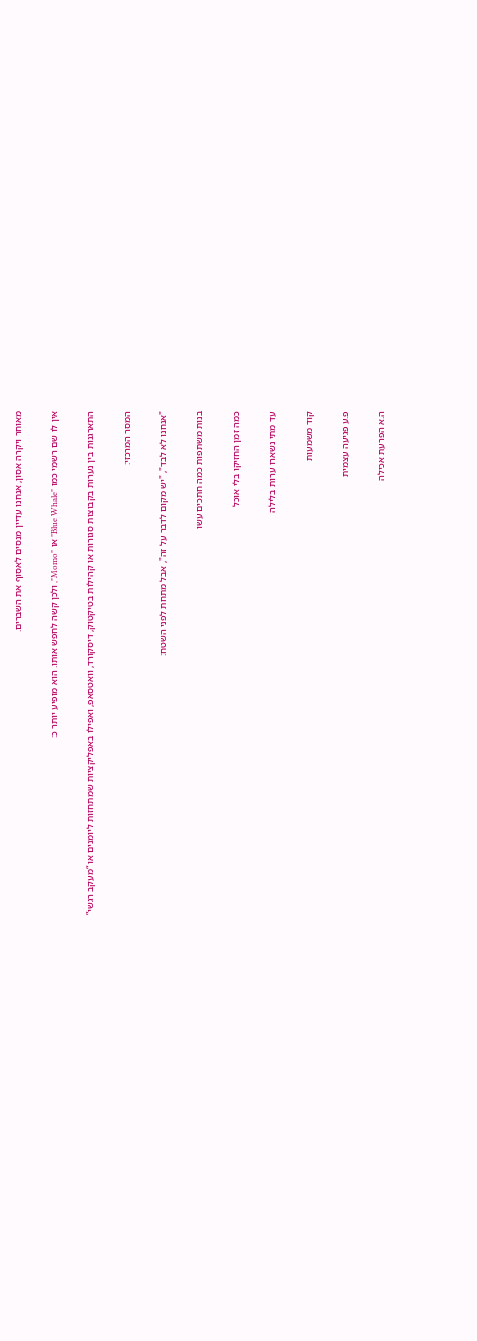מאוחר ויקרה אסון, אנחנו עדיין מנסים לאסוף את השברים.

אין לו שם רשמי כמו "Blue Whale" או "Momo", ולכן קשה לחפש אותו. הוא מופיע יותר כ:

התארגנות בין נערות בקבוצות סגורות או קהילות בטיקטוק, דיסקורד, וואטסאפ, ואפילו באפליקציות שמתחזות ליומנים או “מעקב רגשי”

המסר המרכזי:

"אנחנו לא לבד", "יש מקום לדבר על זה", אבל מתחת לפני השטח:

בנות משתפות כמה חתכים עשו

כמה זמן החזיקו בלי אוכל

עד מתי נשארו ערות בלילה

קוד משמעות

פ.ע פגיעה עצמית

ה.א הפרעת אכילה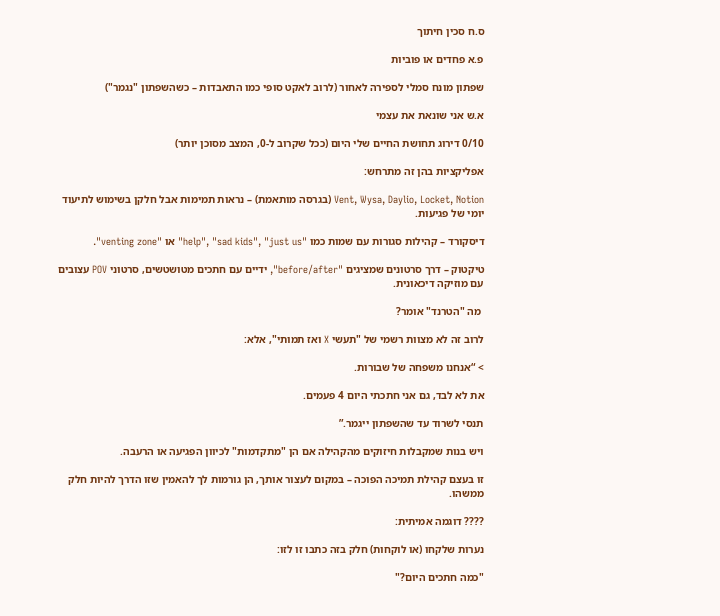ס.ח סכין חיתוך

פ.א פחדים או פוביות

שפתון מונח סמלי לספירה לאחור (לרוב לאקט סופי כמו התאבדות – כשהשפתון "נגמר")

א.ש אני שונאת את עצמי

0/10 דירוג תחושת החיים שלי היום (ככל שקרוב ל-0, המצב מסוכן יותר)

אפליקציות בהן זה מתרחש:

Vent, Wysa, Daylio, Locket, Notion (בגרסה מותאמת) – נראות תמימות אבל חלקן בשימוש לתיעוד יומי של פגיעות.

דיסקורד – קהילות סגורות עם שמות כמו "help", "sad kids", "just us" או "venting zone".

טיקטוק – דרך סרטונים שמציגים "before/after", ידיים עם חתכים מטושטשים, סרטוני POV עצובים עם מוזיקה דיכאונית.

 מה "הטרנד" אומר?

לרוב זה לא מצוות רשמי של "תעשי X ואז תמותי", אלא:

> “אנחנו משפחה של שבורות.

את לא לבד, גם אני חתכתי היום 4 פעמים.

תנסי לשרוד עד שהשפתון ייגמר.”

ויש בנות שמקבלות חיזוקים מהקהילה אם הן "מתקדמות" לכיוון הפגיעה או הרעבה.

זו בעצם קהילת תמיכה הפוכה – במקום לעצור אותך, הן גורמות לך להאמין שזו הדרך להיות חלק ממשהו.

???? דוגמה אמיתית:

נערות שלקחו (או לוקחות) חלק בזה כתבו זו לזו:

"כמה חתכים היום?"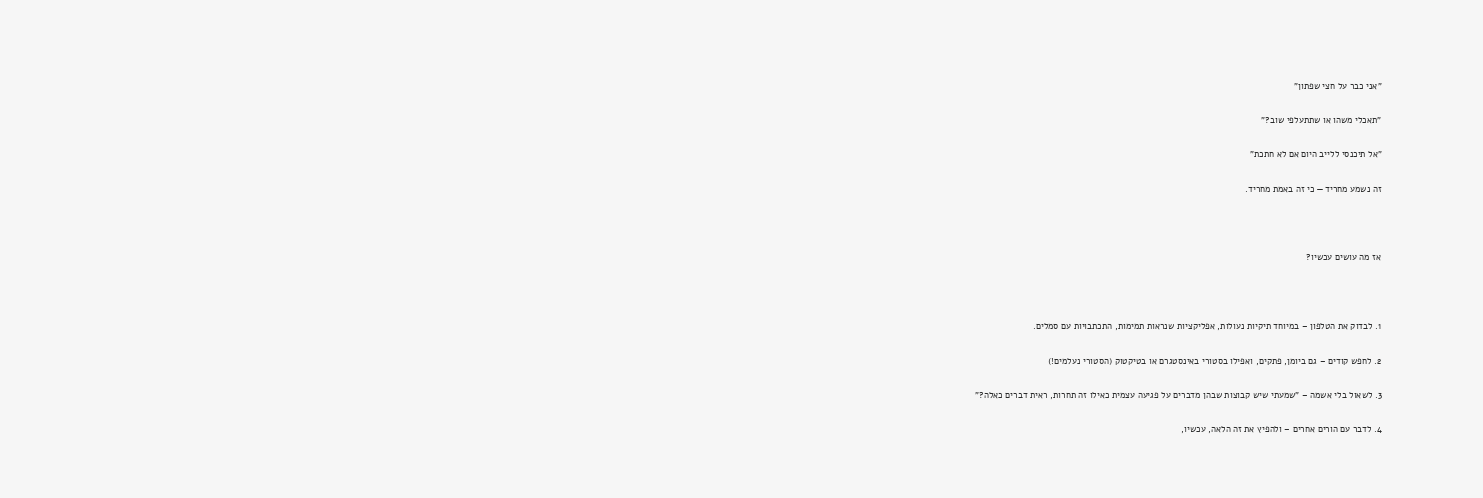"אני כבר על חצי שפתון"

"תאכלי משהו או שתתעלפי שוב?"

"אל תיכנסי ללייב היום אם לא חתכת"

זה נשמע מחריד — כי זה באמת מחריד.



אז מה עושים עכשיו?



1. לבדוק את הטלפון – במיוחד תיקיות נעולות, אפליקציות שנראות תמימות, התכתבויות עם סמלים.

2. לחפש קודים – גם ביומן, פתקים, ואפילו בסטורי באינסטגרם או בטיקטוק (הסטורי נעלמים!)

3. לשאול בלי אשמה – "שמעתי שיש קבוצות שבהן מדברים על פגיעה עצמית כאילו זה תחרות, ראית דברים כאלה?"

4. לדבר עם הורים אחרים – ולהפיץ את זה הלאה, עכשיו,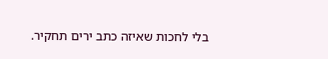בלי לחכות שאיזה כתב ירים תחקיר.